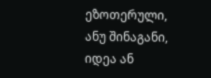ეზოთერული, ანუ შინაგანი, იდეა ან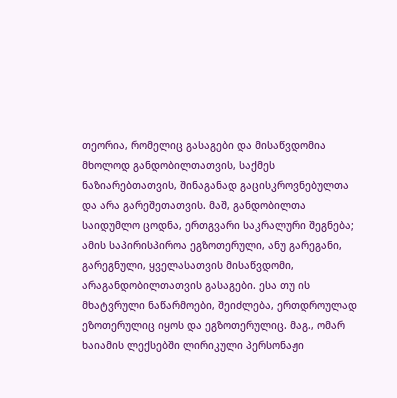თეორია, რომელიც გასაგები და მისაწვდომია მხოლოდ განდობილთათვის, საქმეს ნაზიარებთათვის, შინაგანად გაცისკროვნებულთა და არა გარეშეთათვის. მაშ, განდობილთა საიდუმლო ცოდნა, ერთგვარი საკრალური შეგნება; ამის საპირისპიროა ეგზოთერული, ანუ გარეგანი, გარეგნული, ყველასათვის მისაწვდომი, არაგანდობილთათვის გასაგები. ესა თუ ის მხატვრული ნაწარმოები, შეიძლება, ერთდროულად ეზოთერულიც იყოს და ეგზოთერულიც. მაგ., ომარ ხაიამის ლექსებში ლირიკული პერსონაჟი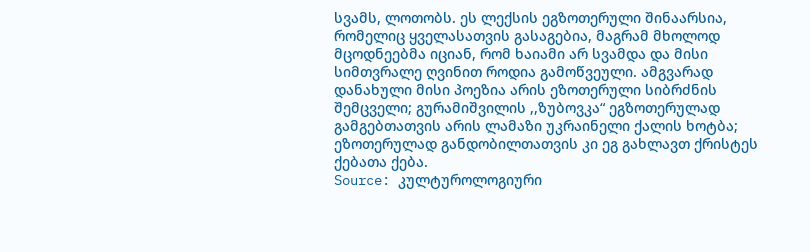სვამს, ლოთობს. ეს ლექსის ეგზოთერული შინაარსია, რომელიც ყველასათვის გასაგებია, მაგრამ მხოლოდ მცოდნეებმა იციან, რომ ხაიამი არ სვამდა და მისი სიმთვრალე ღვინით როდია გამოწვეული. ამგვარად დანახული მისი პოეზია არის ეზოთერული სიბრძნის შემცველი; გურამიშვილის ,,ზუბოვკა“ ეგზოთერულად გამგებთათვის არის ლამაზი უკრაინელი ქალის ხოტბა; ეზოთერულად განდობილთათვის კი ეგ გახლავთ ქრისტეს ქებათა ქება.
Source: კულტუროლოგიური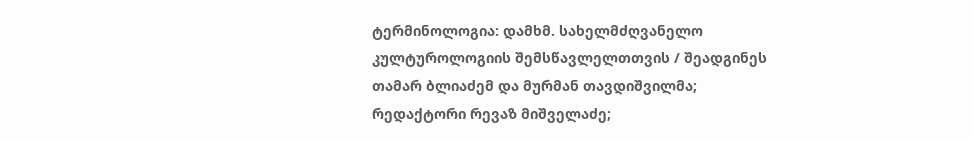ტერმინოლოგია: დამხმ. სახელმძღვანელო კულტუროლოგიის შემსწავლელთთვის / შეადგინეს თამარ ბლიაძემ და მურმან თავდიშვილმა; რედაქტორი რევაზ მიშველაძე;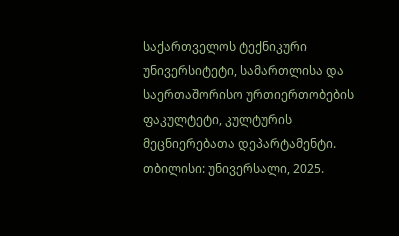საქართველოს ტექნიკური უნივერსიტეტი, სამართლისა და საერთაშორისო ურთიერთობების ფაკულტეტი, კულტურის მეცნიერებათა დეპარტამენტი. თბილისი: უნივერსალი, 2025.